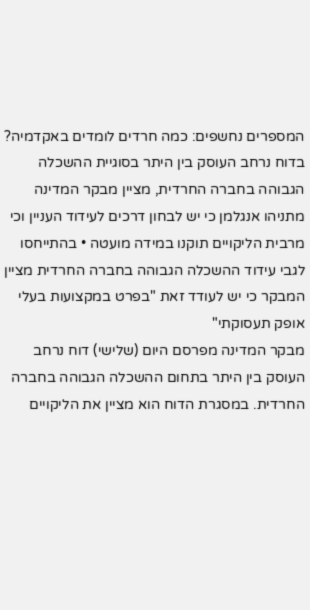המספרים נחשפים: כמה חרדים לומדים באקדמיה?
בדוח נרחב העוסק בין היתר בסוגיית ההשכלה הגבוהה בחברה החרדית, מציין מבקר המדינה מתניהו אנגלמן כי יש לבחון דרכים לעידוד העניין וכי מרבית הליקויים תוקנו במידה מועטה • בהתייחסו לגבי עידוד ההשכלה הגבוהה בחברה החרדית מציין המבקר כי יש לעודד זאת "בפרט במקצועות בעלי אופק תעסוקתי"
מבקר המדינה מפרסם היום (שלישי) דוח נרחב העוסק בין היתר בתחום ההשכלה הגבוהה בחברה החרדית. במסגרת הדוח הוא מציין את הליקויים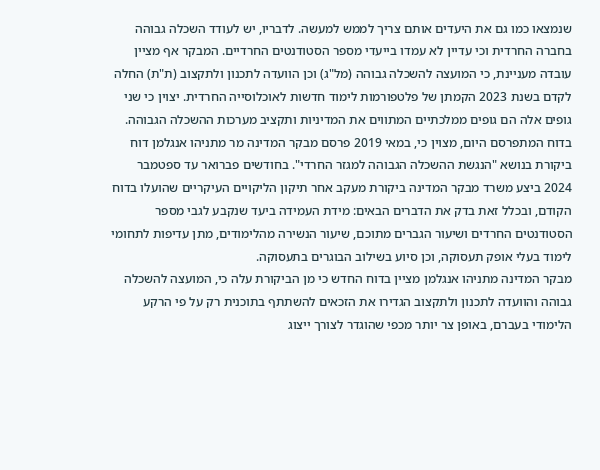שנמצאו כמו גם את היעדים אותם צריך לממש למעשה. לדבריו, יש לעודד השכלה גבוהה בחברה החרדית וכי עדיין לא עמדו בייעדי מספר הסטודנטים החרדיים. המבקר אף מציין עובדה מעניינת, כי המועצה להשכלה גבוהה (מל"ג) וכן הוועדה לתכנון ולתקצוב (ת"ת) החלה לקדם בשנת 2023 הקמתן של פלטפורמות לימוד חדשות לאוכלוסייה החרדית. יצוין כי שני גופים אלה הם גופים ממלכתיים המתווים את המדיניות ותקציב מערכות ההשכלה הגבוהה.
בדוח המתפרסם היום, מצוין כי, במאי 2019 פרסם מבקר המדינה מר מתניהו אנגלמן דוח ביקורת בנושא "הנגשת ההשכלה הגבוהה למגזר החרדי". בחודשים פברואר עד ספטמבר 2024 ביצע משרד מבקר המדינה ביקורת מעקב אחר תיקון הליקויים העיקריים שהועלו בדוח הקודם, ובכלל זאת בדק את הדברים הבאים: מידת העמידה ביעד שנקבע לגבי מספר הסטודנטים החרדים ושיעור הגברים מתוכם, שיעור הנשירה מהלימודים, מתן עדיפות לתחומי לימוד בעלי אופק תעסוקה, וכן סיוע בשילוב הבוגרים בתעסוקה.
מבקר המדינה מתניהו אנגלמן מציין בדוח החדש כי מן הביקורת עלה כי, המועצה להשכלה גבוהה והוועדה לתכנון ולתקצוב הגדירו את הזכאים להשתתף בתוכנית רק על פי הרקע הלימודי בעברם, באופן צר יותר מכפי שהוגדר לצורך ייצוג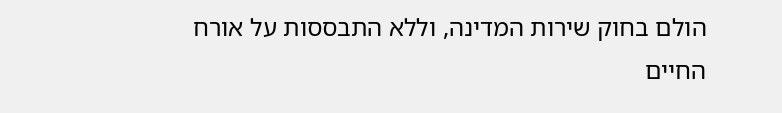הולם בחוק שירות המדינה, וללא התבססות על אורח החיים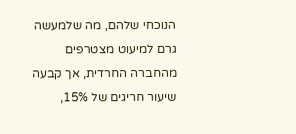הנוכחי שלהם, מה שלמעשה גרם למיעוט מצטרפים מהחברה החרדית, אך קבעה שיעור חריגים של 15%,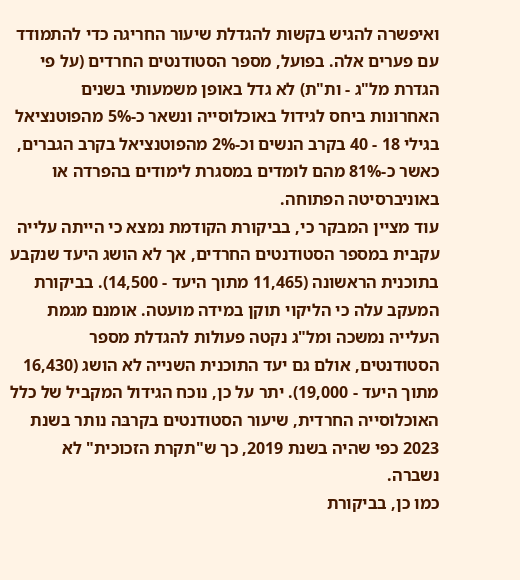ואיפשרה להגיש בקשות להגדלת שיעור החריגה כדי להתמודד עם פערים אלה. בפועל, מספר הסטודנטים החרדים (על פי הגדרת מל"ג - ות"ת) לא גדל באופן משמעותי בשנים האחרונות ביחס לגידול באוכלוסייה ונשאר כ-5% מהפוטנציאל בגילי 18 - 40 בקרב הנשים וכ-2% מהפוטנציאל בקרב הגברים, כאשר כ-81% מהם לומדים במסגרת לימודים בהפרדה או באוניברסיטה הפתוחה.
עוד מציין המבקר כי, בביקורת הקודמת נמצא כי הייתה עלייה עקבית במספר הסטודנטים החרדים, אך לא הושג היעד שנקבע בתוכנית הראשונה (11,465 מתוך היעד - 14,500). בביקורת המעקב עלה כי הליקוי תוקן במידה מועטה. אומנם מגמת העלייה נמשכה ומל"ג נקטה פעולות להגדלת מספר הסטודנטים, אולם גם יעד התוכנית השנייה לא הושג (16,430 מתוך היעד - 19,000). יתר על כן, נוכח הגידול המקביל של כלל האוכלוסייה החרדית, שיעור הסטודנטים בקרבּה נותר בשנת 2023 כפי שהיה בשנת 2019, כך ש"תקרת הזכוכית" לא נשברה.
כמו כן, בביקורת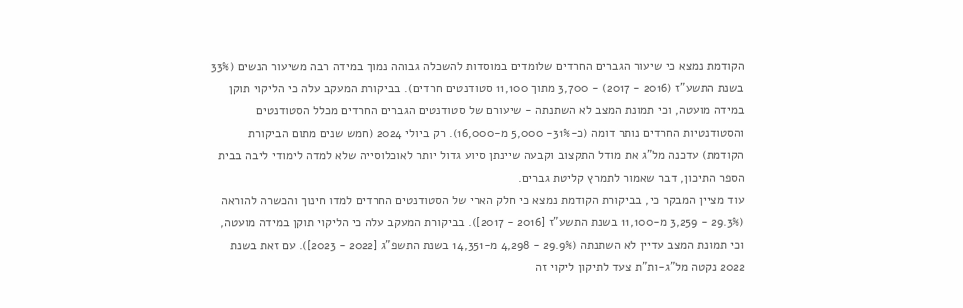הקודמת נמצא כי שיעור הגברים החרדים שלומדים במוסדות להשכלה גבוהה נמוך במידה רבה משיעור הנשים (33% בשנת התשע"ז (2016 - 2017) - 3,700 מתוך 11,100 סטודנטים חרדים). בביקורת המעקב עלה כי הליקוי תוקן במידה מועטה, וכי תמונת המצב לא השתנתה - שיעורם של סטודנטים הגברים החרדים מכלל הסטודנטים והסטודנטיות החרדים נותר דומה (כ-31%- 5,000 מ-16,000). רק ביולי 2024 (חמש שנים מתום הביקורת הקודמת) עדכנה מל"ג את מודל התקצוב וקבעה שיינתן סיוע גדול יותר לאוכלוסייה שלא למדה לימודי ליבה בבית הספר התיכון, דבר שאמור לתמרץ קליטת גברים.
עוד מציין המבקר כי, בביקורת הקודמת נמצא כי חלק הארי של הסטודנטים החרדים למדו חינוך והכשרה להוראה (29.3% - 3,259 מ-11,100 בשנת התשע"ז [2016 - 2017]). בביקורת המעקב עלה כי הליקוי תוקן במידה מועטה, וכי תמונת המצב עדיין לא השתנתה (29.9% - 4,298 מ-14,351 בשנת התשפ"ג [2022 - 2023]). עם זאת בשנת 2022 נקטה מל"ג-ות"ת צעד לתיקון ליקוי זה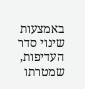באמצעות שינוי סדר העדיפות, שמטרתו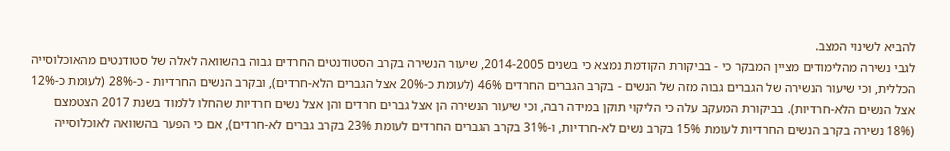להביא לשינוי המצב.
לגבי נשירה מהלימודים מציין המבקר כי - בביקורת הקודמת נמצא כי בשנים 2014-2005, שיעור הנשירה בקרב הסטודנטים החרדים גבוה בהשוואה לאלה של סטודנטים מהאוכלוסייה הכללית, וכי שיעור הנשירה של הגברים גבוה מזה של הנשים - בקרב הגברים החרדים 46% (לעומת כ-20% אצל הגברים הלא-חרדים), ובקרב הנשים החרדיות - כ-28% (לעומת כ-12% אצל הנשים הלא-חרדיות). בביקורת המעקב עלה כי הליקוי תוקן במידה רבה, וכי שיעור הנשירה הן אצל גברים חרדים והן אצל נשים חרדיות שהחלו ללמוד בשנת 2017 הצטמצם (18% נשירה בקרב הנשים החרדיות לעומת 15% בקרב נשים לא-חרדיות, ו-31% בקרב הגברים החרדים לעומת 23% בקרב גברים לא-חרדים), אם כי הפער בהשוואה לאוכלוסייה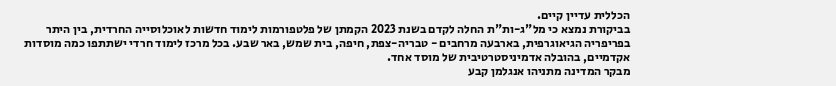הכללית עדיין קיים.
בביקורת נמצא כי מל"ג-ות"ת החלה לקדם בשנת 2023 הקמתן של פלטפורמות לימוד חדשות לאוכלוסייה החרדית, בין היתר בפריפריה הגיאוגרפית, בארבעה מרחבים - טבריה-צפת, חיפה, בית שמש, באר שבע. בכל מרכז לימוד חרדי ישתתפו כמה מוסדות אקדמיים, בהובלה אדמיניסטרטיבית של מוסד אחד.
מבקר המדינה מתניהו אנגלמן קבע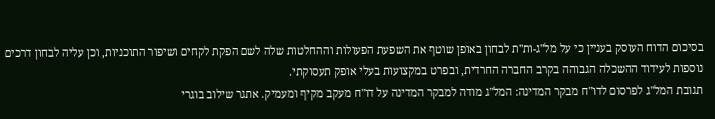בסיכום הדוח העוסק בעניין כי על מל"ג-ות"ת לבחון באופן שוטף את השפעת הפעולות וההחלטות שלה לשם הפקת לקחים ושיפור התוכניות, וכן עליה לבחון דרכים נוספות לעידוד ההשכלה הגבוהה בקרב החברה החרדית, ובפרט במקצועות בעלי אופק תעסוקתי.
תגובת המל"ג לפרסום לדו"ח מבקר המדינה: המל"ג מודה למבקר המדינה על דו"ח מעקב מקיף ומעמיק. אתגר שילוב בוגרי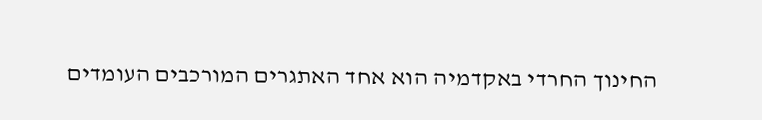החינוך החרדי באקדמיה הוא אחד האתגרים המורכבים העומדים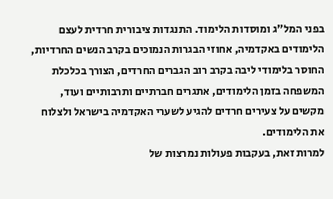בפני המל"ג ומוסדות הלימוד. התנגדות ציבורית חרדית לעצם הלימודים באקדמיה, אחוזי הבגרות הנמוכים בקרב הנשים החרדיות, החוסר בלימודי ליבה בקרב רוב הגברים החרדים, הצורך בכלכלת המשפחה בזמן הלימודים, אתגרים חברתיים ותרבותיים ועוד, מקשים על צעירים חרדים להגיע לשערי האקדמיה בישראל ולצלוח את הלימודים.
למרות זאת, בעקבות פעולות נמרצות של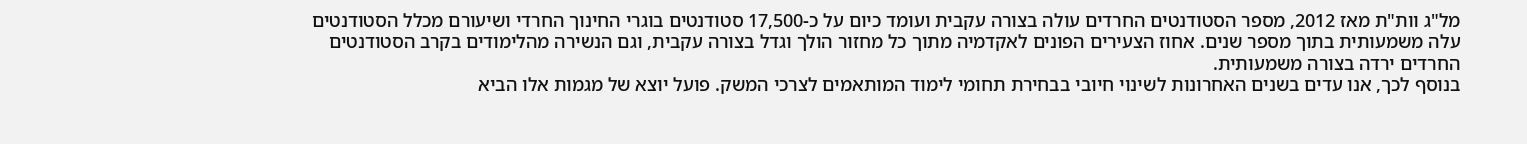מל"ג וות"ת מאז 2012, מספר הסטודנטים החרדים עולה בצורה עקבית ועומד כיום על כ-17,500 סטודנטים בוגרי החינוך החרדי ושיעורם מכלל הסטודנטים עלה משמעותית בתוך מספר שנים. אחוז הצעירים הפונים לאקדמיה מתוך כל מחזור הולך וגדל בצורה עקבית, וגם הנשירה מהלימודים בקרב הסטודנטים החרדים ירדה בצורה משמעותית.
בנוסף לכך, אנו עדים בשנים האחרונות לשינוי חיובי בבחירת תחומי לימוד המותאמים לצרכי המשק. פועל יוצא של מגמות אלו הביא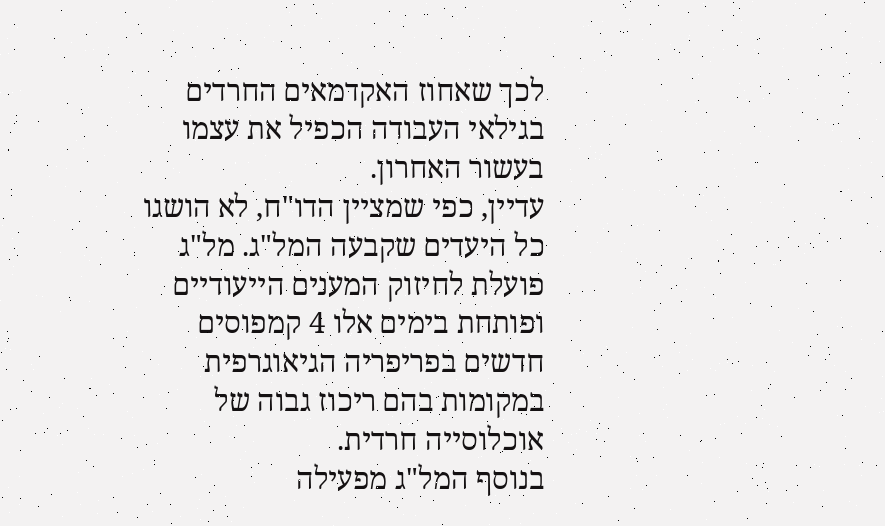לכך שאחוז האקדמאים החרדים בגילאי העבודה הכפיל את עצמו בעשור האחרון.
עדיין, כפי שמציין הדו"ח, לא הושגו כל היעדים שקבעה המל"ג. מל"ג פועלת לחיזוק המענים הייעודיים ופותחת בימים אלו 4 קמפוסים חדשים בפריפריה הגיאוגרפית במקומות בהם ריכוז גבוה של אוכלוסייה חרדית.
בנוסף המל"ג מפעילה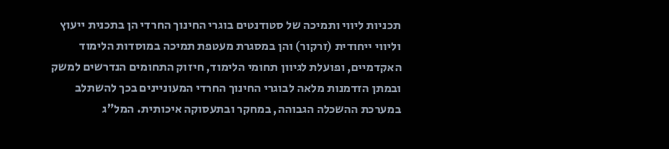תכניות ליווי ותמיכה של סטודנטים בוגרי החינוך החרדי הן בתכנית ייעוץ וליווי ייחודית (זרקור) והן במסגרת מעטפת תמיכה במוסדות הלימוד האקדמיים, ופועלת לגיוון תחומי הלימוד, חיזוק התחומים הנדרשים למשק ובמתן הזדמנות מלאה לבוגרי החינוך החרדי המעוניינים בכך להשתלב במערכת ההשכלה הגבוהה, במחקר ובתעסוקה איכותית. המל"ג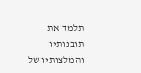תלמד את תובנותיו והמלצותיו של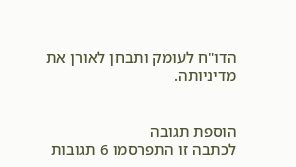הדו"ח לעומק ותבחן לאורן את מדיניותה.


הוספת תגובה
לכתבה זו התפרסמו 6 תגובות